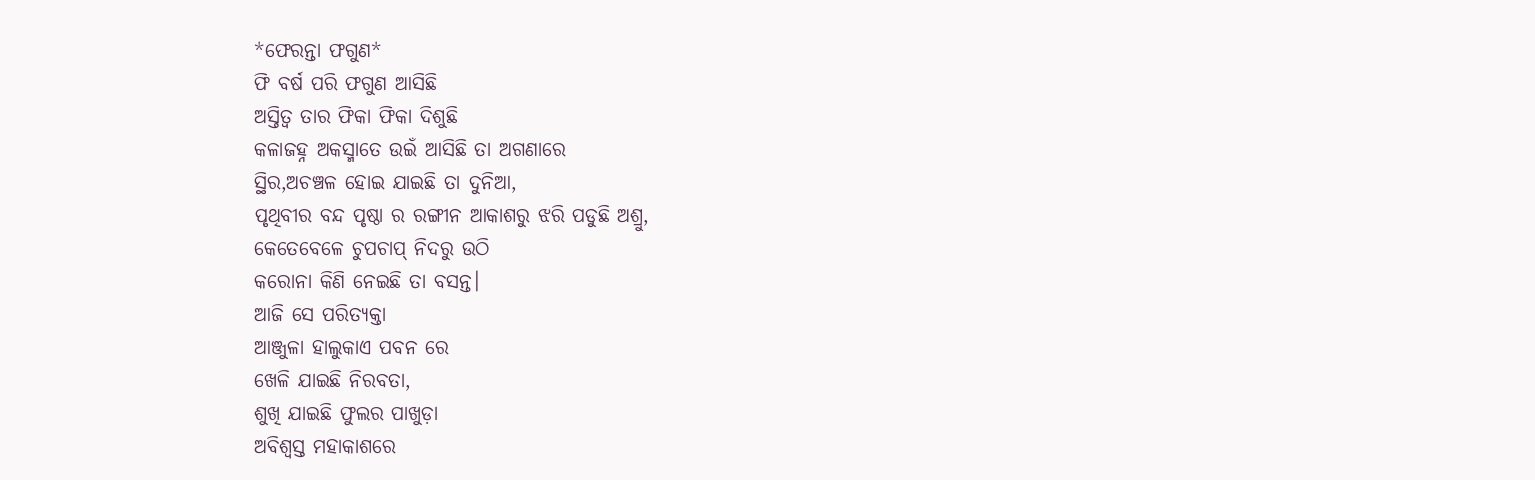*ଫେରନ୍ତା ଫଗୁଣ*
ଫି ବର୍ଷ ପରି ଫଗୁଣ ଆସିଛି
ଅସ୍ତିତ୍ବ ତାର ଫିକା ଫିକା ଦିଶୁଛି
କଳାଜହ୍ନ ଅକସ୍ମାତେ ଉଇଁ ଆସିଛି ତା ଅଗଣାରେ
ସ୍ଥିର,ଅଚଞ୍ଚଳ ହୋଇ ଯାଇଛି ତା ଦୁନିଆ,
ପୃଥିବୀର ବନ୍ଦ ପୃଷ୍ଠା ର ରଙ୍ଗୀନ ଆକାଶରୁ ଝରି ପଡୁଛି ଅଶ୍ରୁ,
କେତେବେଳେ ଚୁପଚାପ୍ ନିଦରୁ ଉଠି
କରୋନା କିଣି ନେଇଛି ତା ବସନ୍ତ।
ଆଜି ସେ ପରିତ୍ୟକ୍ତା
ଆଞ୍ଜୁଳା ହାଲୁକାଏ ପବନ ରେ
ଖେଳି ଯାଇଛି ନିରବତା,
ଶୁଖି ଯାଇଛି ଫୁଲର ପାଖୁଡ଼ା
ଅବିଶ୍ବସ୍ତ ମହାକାଶରେ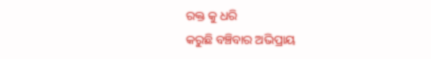ରକ୍ତ କୁ ଧରି
କରୁଛି ବଞ୍ଚିବାର ଅଭିପ୍ରାୟ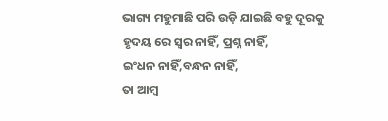ଭାଗ୍ୟ ମହୁମାଛି ପରି ଉଡ଼ି ଯାଇଛି ବହୁ ଦୂରକୁ
ହୃଦୟ ରେ ସ୍ବର ନାହିଁ, ପ୍ରଶ୍ନ ନାହିଁ,
ଇଂଧନ ନାହିଁ,ବନ୍ଧନ ନାହିଁ,
ତା ଆମ୍ବ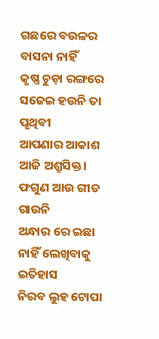ଗଛରେ ବଉଳର ବାସନା ନାହିଁ
କୃଷ୍ଣ ଚୁଡ଼ା ରଙ୍ଗରେ ସଜେଇ ହଉନି ତା ପୃଥିବୀ
ଆପଣାର ଆକାଶ ଆଜି ଅଶ୍ରୁସିକ୍ତ।
ଫଗୁଣ ଆଉ ଗୀତ ଗାଉନି
ଅନ୍ଧାର ରେ ଇଛା ନାହିଁ ଲେଖିବାକୁ ଇତିହାସ
ନିରବ ଲୁହ ଟୋପା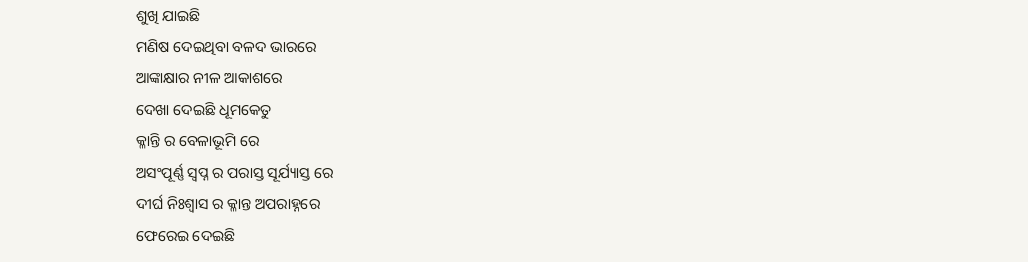ଶୁଖି ଯାଇଛି
ମଣିଷ ଦେଇଥିବା ବଳଦ ଭାରରେ
ଆଙ୍କାକ୍ଷାର ନୀଳ ଆକାଶରେ
ଦେଖା ଦେଇଛି ଧୂମକେତୁ
କ୍ଳାନ୍ତି ର ବେଳାଭୂମି ରେ
ଅସଂପୂର୍ଣ୍ଣ ସ୍ବପ୍ନ ର ପରାସ୍ତ ସୂର୍ଯ୍ୟାସ୍ତ ରେ
ଦୀର୍ଘ ନିଃଶ୍ବାସ ର କ୍ଳାନ୍ତ ଅପରାହ୍ନରେ
ଫେରେଇ ଦେଇଛି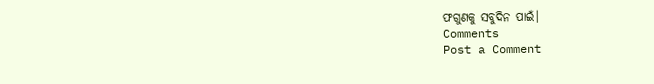ଫଗୁଣକୁ ସବୁଦିନ ପାଇଁ।
Comments
Post a Comment